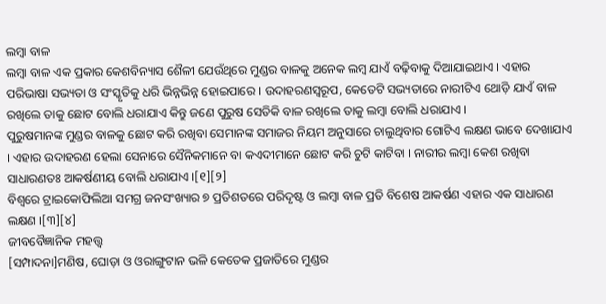ଲମ୍ବା ବାଳ
ଲମ୍ବା ବାଳ ଏକ ପ୍ରକାର କେଶବିନ୍ୟାସ ଶୈଳୀ ଯେଉଁଥିରେ ମୁଣ୍ଡର ବାଳକୁ ଅନେକ ଲମ୍ବ ଯାଏଁ ବଢ଼ିବାକୁ ଦିଆଯାଇଥାଏ । ଏହାର ପରିଭାଷା ସଭ୍ୟତା ଓ ସଂସ୍କୃତିକୁ ଧରି ଭିନ୍ନଭିନ୍ନ ହୋଇପାରେ । ଉଦାହରଣସ୍ୱରୂପ, କେତେଟି ସଭ୍ୟତାରେ ନାରୀଟିଏ ଥୋଡ଼ି ଯାଏଁ ବାଳ ରଖିଲେ ତାକୁ ଛୋଟ ବୋଲି ଧରାଯାଏ କିନ୍ତୁ ଜଣେ ପୁରୁଷ ସେତିକି ବାଳ ରଖିଲେ ତାକୁ ଲମ୍ବା ବୋଲି ଧରାଯାଏ ।
ପୁରୁଷମାନଙ୍କ ମୁଣ୍ଡର ବାଳକୁ ଛୋଟ କରି ରଖିବା ସେମାନଙ୍କ ସମାଜର ନିୟମ ଅନୁସାରେ ଚାଲୁଥିବାର ଗୋଟିଏ ଲକ୍ଷଣ ଭାବେ ଦେଖାଯାଏ । ଏହାର ଉଦାହରଣ ହେଲା ସେନାରେ ସୈନିକମାନେ ବା କଏଦୀମାନେ ଛୋଟ କରି ଚୁଟି କାଟିବା । ନାରୀର ଲମ୍ବା କେଶ ରଖିବା ସାଧାରଣତଃ ଆକର୍ଷଣୀୟ ବୋଲି ଧରାଯାଏ ।[୧][୨]
ବିଶ୍ୱରେ ଟ୍ରାଇକୋଫିଲିଆ ସମଗ୍ର ଜନସଂଖ୍ୟାର ୭ ପ୍ରତିଶତରେ ପରିଦୃଷ୍ଟ ଓ ଲମ୍ବା ବାଳ ପ୍ରତି ବିଶେଷ ଆକର୍ଷଣ ଏହାର ଏକ ସାଧାରଣ ଲକ୍ଷଣ ।[୩][୪]
ଜୀବବୈଜ୍ଞାନିକ ମହତ୍ତ୍ୱ
[ସମ୍ପାଦନା]ମଣିଷ, ଘୋଡ଼ା ଓ ଓରାଙ୍ଗୁଟାନ ଭଳି କେତେକ ପ୍ରଜାତିରେ ମୁଣ୍ଡର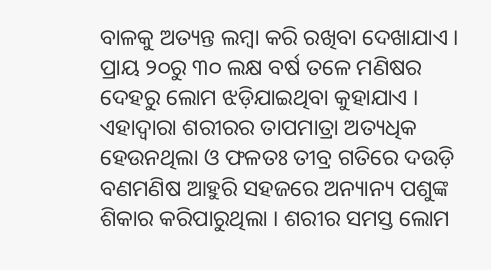ବାଳକୁ ଅତ୍ୟନ୍ତ ଲମ୍ବା କରି ରଖିବା ଦେଖାଯାଏ । ପ୍ରାୟ ୨୦ରୁ ୩୦ ଲକ୍ଷ ବର୍ଷ ତଳେ ମଣିଷର ଦେହରୁ ଲୋମ ଝଡ଼ିଯାଇଥିବା କୁହାଯାଏ । ଏହାଦ୍ୱାରା ଶରୀରର ତାପମାତ୍ରା ଅତ୍ୟଧିକ ହେଉନଥିଲା ଓ ଫଳତଃ ତୀବ୍ର ଗତିରେ ଦଉଡ଼ି ବଣମଣିଷ ଆହୁରି ସହଜରେ ଅନ୍ୟାନ୍ୟ ପଶୁଙ୍କ ଶିକାର କରିପାରୁଥିଲା । ଶରୀର ସମସ୍ତ ଲୋମ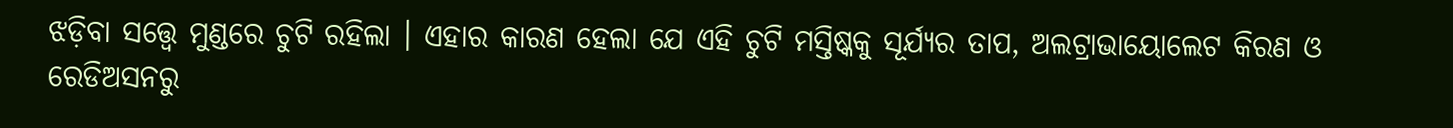ଝଡ଼ିବା ସତ୍ତ୍ୱେ ମୁଣ୍ଡରେ ଚୁଟି ରହିଲା । ଏହାର କାରଣ ହେଲା ଯେ ଏହି ଚୁଟି ମସ୍ତିଷ୍କକୁ ସୂର୍ଯ୍ୟର ତାପ, ଅଲଟ୍ରାଭାୟୋଲେଟ କିରଣ ଓ ରେଡିଅସନରୁ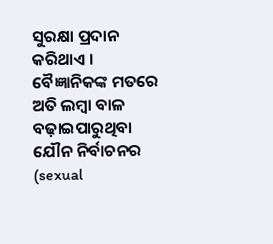ସୁରକ୍ଷା ପ୍ରଦାନ କରିଥାଏ ।
ବୈଜ୍ଞାନିକଙ୍କ ମତରେ ଅତି ଲମ୍ବା ବାଳ ବଢ଼ାଇପାରୁଥିବା ଯୌନ ନିର୍ବାଚନର (sexual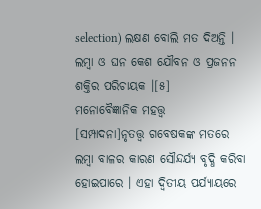selection) ଲକ୍ଷଣ ବୋଲି ମତ ଦିଅନ୍ତି । ଲମ୍ବା ଓ ଘନ କେଶ ଯୌବନ ଓ ପ୍ରଜନନ ଶକ୍ତିର ପରିଚାୟକ ।[୫]
ମନୋବୈଜ୍ଞାନିକ ମହତ୍ତ୍ୱ
[ସମ୍ପାଦନା]ନୃତତ୍ତ୍ୱ ଗବେଷକଙ୍କ ମତରେ ଲମ୍ବା ବାଳର କାରଣ ସୌନ୍ଦର୍ଯ୍ୟ ବୃଦ୍ଧି କରିବା ହୋଇପାରେ । ଏହା ଦ୍ୱିତୀୟ ପର୍ଯ୍ୟାୟରେ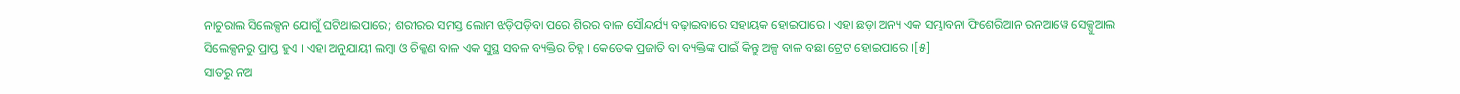ନାଚୁରାଲ ସିଲେକ୍ସନ ଯୋଗୁଁ ଘଟିଥାଇପାରେ; ଶରୀରର ସମସ୍ତ ଲୋମ ଝଡ଼ିପଡ଼ିବା ପରେ ଶିରର ବାଳ ସୌନ୍ଦର୍ଯ୍ୟ ବଢ଼ାଇବାରେ ସହାୟକ ହୋଇପାରେ । ଏହା ଛଡ଼ା ଅନ୍ୟ ଏକ ସମ୍ଭାବନା ଫିଶେରିଆନ ରନଆୱେ ସେକ୍ସୁଆଲ ସିଲେକ୍ସନରୁ ପ୍ରାପ୍ତ ହୁଏ । ଏହା ଅନୁଯାୟୀ ଲମ୍ବା ଓ ଚିକ୍କଣ ବାଳ ଏକ ସୁସ୍ଥ ସବଳ ବ୍ୟକ୍ତିର ଚିହ୍ନ । କେତେକ ପ୍ରଜାତି ବା ବ୍ୟକ୍ତିଙ୍କ ପାଇଁ କିନ୍ତୁ ଅଳ୍ପ ବାଳ ବଛା ଟ୍ରେଟ ହୋଇପାରେ ।[୫]
ସାତରୁ ନଅ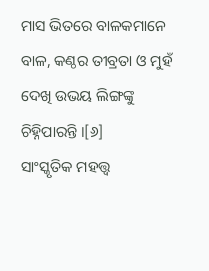ମାସ ଭିତରେ ବାଳକମାନେ ବାଳ, କଣ୍ଠର ତୀବ୍ରତା ଓ ମୁହଁ ଦେଖି ଉଭୟ ଲିଙ୍ଗଙ୍କୁ ଚିହ୍ନିପାରନ୍ତି ।[୬]
ସାଂସ୍କୃତିକ ମହତ୍ତ୍ୱ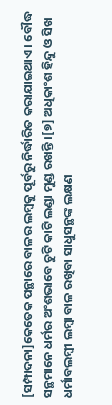[ସମ୍ପାଦନା]କେତେକ ପନ୍ଥାରେ ବାଳର ଲମ୍ବକୁ ପୂର୍ବରୁ ନିର୍ଦ୍ଧାରିତ କରାଯାଇଥାଏ । ବୌଦ୍ଧ ସନ୍ଥମାନେ ଧର୍ମର ଅଂଶଭାବେ ଚୁଟି କାଟି ଲଣ୍ଡା ମୁଣ୍ଡ ରଖନ୍ତି ।[୭] ଅଧିକାଂଶ ହିନ୍ଦୁ ଓ ସିଖ ଧର୍ମାବଲମ୍ବୀ ଲମ୍ବା ବାଳ ରଖିବା ସାଧୁସନ୍ଥଙ୍କ ଲକ୍ଷଣ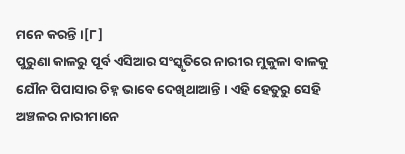ମନେ କରନ୍ତି ।[୮]
ପୁରୁଣା କାଳରୁ ପୂର୍ବ ଏସିଆର ସଂସ୍କୃତିରେ ନାରୀର ମୁକୁଳା ବାଳକୁ ଯୌନ ପିପାସାର ଚିହ୍ନ ଭାବେ ଦେଖିଥାଆନ୍ତି । ଏହି ହେତୁରୁ ସେହି ଅଞ୍ଚଳର ନାରୀମାନେ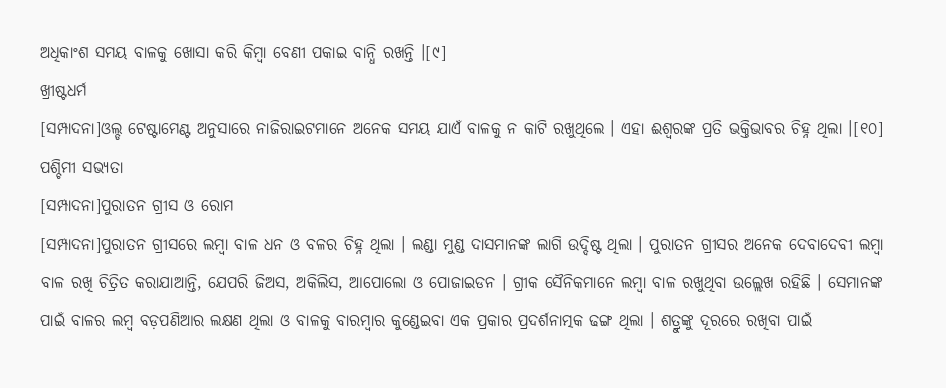ଅଧିକାଂଶ ସମୟ ବାଳକୁ ଖୋସା କରି କିମ୍ବା ବେଣୀ ପକାଇ ବାନ୍ଧି ରଖନ୍ତି ।[୯]
ଖ୍ରୀଷ୍ଟଧର୍ମ
[ସମ୍ପାଦନା]ଓଲ୍ଡ ଟେଷ୍ଟାମେଣ୍ଟ ଅନୁସାରେ ନାଜିରାଇଟମାନେ ଅନେକ ସମୟ ଯାଏଁ ବାଳକୁ ନ କାଟି ରଖୁଥିଲେ । ଏହା ଈଶ୍ୱରଙ୍କ ପ୍ରତି ଭକ୍ତିଭାବର ଚିହ୍ନ ଥିଲା ।[୧୦]
ପଶ୍ଚିମୀ ସଭ୍ୟତା
[ସମ୍ପାଦନା]ପୁରାତନ ଗ୍ରୀସ ଓ ରୋମ
[ସମ୍ପାଦନା]ପୁରାତନ ଗ୍ରୀସରେ ଲମ୍ବା ବାଳ ଧନ ଓ ବଳର ଚିହ୍ନ ଥିଲା । ଲଣ୍ଡା ମୁଣ୍ଡ ଦାସମାନଙ୍କ ଲାଗି ଉଦ୍ଦିଷ୍ଟ ଥିଲା । ପୁରାତନ ଗ୍ରୀସର ଅନେକ ଦେବାଦେବୀ ଲମ୍ବା ବାଳ ରଖି ଚିତ୍ରିତ କରାଯାଆନ୍ତି, ଯେପରି ଜିଅସ, ଅକିଲିସ, ଆପୋଲୋ ଓ ପୋଜାଇଡନ । ଗ୍ରୀକ ସୈନିକମାନେ ଲମ୍ବା ବାଳ ରଖୁଥିବା ଉଲ୍ଲେଖ ରହିଛି । ସେମାନଙ୍କ ପାଇଁ ବାଳର ଲମ୍ବ ବଡ଼ପଣିଆର ଲକ୍ଷଣ ଥିଲା ଓ ବାଳକୁ ବାରମ୍ବାର କୁଣ୍ଡେଇବା ଏକ ପ୍ରକାର ପ୍ରଦର୍ଶନାତ୍ମକ ଢଙ୍ଗ ଥିଲା । ଶତ୍ରୁଙ୍କୁ ଦୂରରେ ରଖିବା ପାଇଁ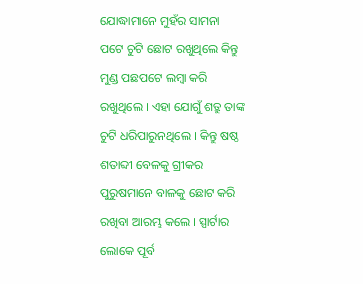ଯୋଦ୍ଧାମାନେ ମୁହଁର ସାମନା ପଟେ ଚୁଟି ଛୋଟ ରଖୁଥିଲେ କିନ୍ତୁ ମୁଣ୍ଡ ପଛପଟେ ଲମ୍ବା କରି ରଖୁଥିଲେ । ଏହା ଯୋଗୁଁ ଶତ୍ରୁ ତାଙ୍କ ଚୁଟି ଧରିପାରୁନଥିଲେ । କିନ୍ତୁ ଷଷ୍ଠ ଶତାବ୍ଦୀ ବେଳକୁ ଗ୍ରୀକର ପୁରୁଷମାନେ ବାଳକୁ ଛୋଟ କରି ରଖିବା ଆରମ୍ଭ କଲେ । ସ୍ପାର୍ଟାର ଲୋକେ ପୂର୍ବ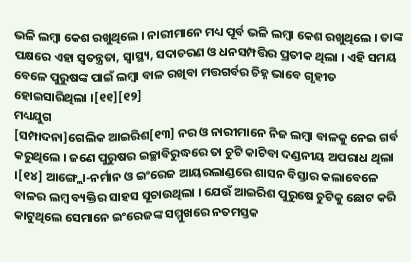ଭଳି ଲମ୍ବା କେଶ ରଖୁଥିଲେ । ନାରୀମାନେ ମଧ୍ୟ ପୂର୍ବ ଭଳି ଲମ୍ବା କେଶ ରଖୁଥିଲେ । ତାଙ୍କ ପକ୍ଷରେ ଏହା ସ୍ୱତନ୍ତ୍ରତା, ସ୍ୱାସ୍ଥ୍ୟ, ସଦାଚରଣ ଓ ଧନସମ୍ପତ୍ତିର ପ୍ରତୀକ ଥିଲା । ଏହି ସମୟ ବେଳେ ପୁରୁଷଙ୍କ ପାଇଁ ଲମ୍ବା ବାଳ ରଖିବା ମତ୍ତଗର୍ବର ଚିହ୍ନ ଭାବେ ଗୃହୀତ ହୋଇସାରିଥିଲା ।[୧୧][୧୨]
ମଧ୍ୟଯୁଗ
[ସମ୍ପାଦନା]ଗେଲିକ ଆଇରିଶ[୧୩] ନର ଓ ନାରୀମାନେ ନିଜ ଲମ୍ବା ବାଳକୁ ନେଇ ଗର୍ବ କରୁଥିଲେ । ଜଣେ ପୁରୁଷର ଇଚ୍ଛାବିରୁଦ୍ଧରେ ତା ଚୁଟି କାଟିବା ଦଣ୍ଡନୀୟ ଅପରାଧ ଥିଲା ।[୧୪] ଆଙ୍ଗ୍ଲୋ-ନର୍ମାନ ଓ ଇଂରେଜ ଆୟରଲାଣ୍ଡରେ ଶାସନ ବିସ୍ତାର କଲାବେଳେ ବାଳର ଲମ୍ବ ବ୍ୟକ୍ତିର ସାହସ ସୂଚାଉଥିଲା । ଯେଉଁ ଆଇରିଶ ପୁରୁଷେ ଚୁଟିକୁ ଛୋଟ କରି କାଟୁଥିଲେ ସେମାନେ ଇଂରେଜଙ୍କ ସମ୍ମୁଖରେ ନତମସ୍ତକ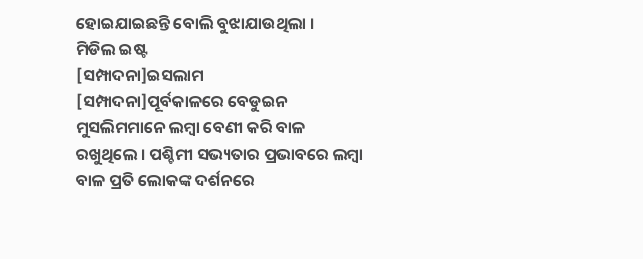ହୋଇଯାଇଛନ୍ତି ବୋଲି ବୁଝାଯାଉଥିଲା ।
ମିଡିଲ ଇଷ୍ଟ
[ସମ୍ପାଦନା]ଇସଲାମ
[ସମ୍ପାଦନା]ପୂର୍ବକାଳରେ ବେଡୁଇନ ମୁସଲିମମାନେ ଲମ୍ବା ବେଣୀ କରି ବାଳ ରଖୁଥିଲେ । ପଶ୍ଚିମୀ ସଭ୍ୟତାର ପ୍ରଭାବରେ ଲମ୍ବା ବାଳ ପ୍ରତି ଲୋକଙ୍କ ଦର୍ଶନରେ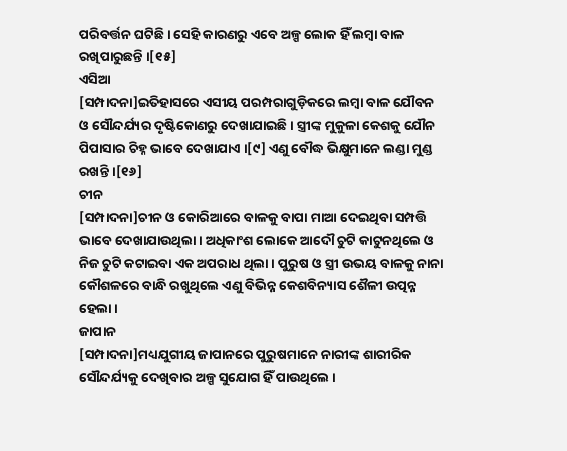ପରିବର୍ତ୍ତନ ଘଟିଛି । ସେହି କାରଣରୁ ଏବେ ଅଳ୍ପ ଲୋକ ହିଁ ଲମ୍ବା ବାଳ ରଖିପାରୁଛନ୍ତି ।[୧୫]
ଏସିଆ
[ସମ୍ପାଦନା]ଇତିହାସରେ ଏସୀୟ ପରମ୍ପରାଗୁଡ଼ିକରେ ଲମ୍ବା ବାଳ ଯୌବନ ଓ ସୌନ୍ଦର୍ଯ୍ୟର ଦୃଷ୍ଟିକୋଣରୁ ଦେଖାଯାଇଛି । ସ୍ତ୍ରୀଙ୍କ ମୁକୁଳା କେଶକୁ ଯୌନ ପିପାସାର ଚିହ୍ନ ଭାବେ ଦେଖାଯାଏ ।[୯] ଏଣୁ ବୌଦ୍ଧ ଭିକ୍ଷୁମାନେ ଲଣ୍ଡା ମୁଣ୍ଡ ରଖନ୍ତି ।[୧୬]
ଚୀନ
[ସମ୍ପାଦନା]ଚୀନ ଓ କୋରିଆରେ ବାଳକୁ ବାପା ମାଆ ଦେଇଥିବା ସମ୍ପତ୍ତି ଭାବେ ଦେଖାଯାଉଥିଲା । ଅଧିକାଂଶ ଲୋକେ ଆଦୌ ଚୁଟି କାଟୁନଥିଲେ ଓ ନିଜ ଚୁଟି କଟାଇବା ଏକ ଅପରାଧ ଥିଲା । ପୁରୁଷ ଓ ସ୍ତ୍ରୀ ଉଭୟ ବାଳକୁ ନାନା କୌଶଳରେ ବାନ୍ଧି ରଖୁଥିଲେ ଏଣୁ ବିଭିନ୍ନ କେଶବିନ୍ୟାସ ଶୈଳୀ ଉତ୍ପନ୍ନ ହେଲା ।
ଜାପାନ
[ସମ୍ପାଦନା]ମଧ୍ୟଯୁଗୀୟ ଜାପାନରେ ପୁରୁଷମାନେ ନାରୀଙ୍କ ଶାରୀରିକ ସୌନ୍ଦର୍ଯ୍ୟକୁ ଦେଖିବାର ଅଳ୍ପ ସୁଯୋଗ ହିଁ ପାଉଥିଲେ ।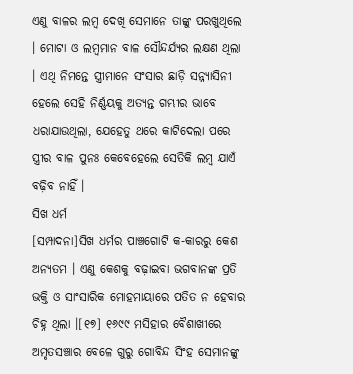ଏଣୁ ବାଳର ଲମ୍ବ ଦେଖି ସେମାନେ ତାଙ୍କୁ ପରଖୁଥିଲେ । ମୋଟା ଓ ଲମ୍ବମାନ ବାଳ ସୌନ୍ଦର୍ଯ୍ୟର ଲକ୍ଷଣ ଥିଲା । ଏଥି ନିମନ୍ତେ ସ୍ତ୍ରୀମାନେ ସଂସାର ଛାଡ଼ି ସନ୍ନ୍ୟାସିନୀ ହେଲେ ସେହି ନିର୍ଣ୍ଣୟକୁ ଅତ୍ୟନ୍ତ ଗମ୍ଭୀର ଭାବେ ଧରାଯାଉଥିଲା, ଯେହେତୁ ଥରେ କାଟିଦେଲା ପରେ ସ୍ତ୍ରୀର ବାଳ ପୁନଃ କେବେହେଲେ ସେତିକି ଲମ୍ବ ଯାଏଁ ବଢ଼ିବ ନାହିଁ ।
ସିଖ ଧର୍ମ
[ସମ୍ପାଦନା]ସିଖ ଧର୍ମର ପାଞ୍ଚଗୋଟି କ-କାରରୁ କେଶ ଅନ୍ୟତମ । ଏଣୁ କେଶକୁ ବଢ଼ାଇବା ଭଗବାନଙ୍କ ପ୍ରତି ଭକ୍ତି ଓ ସାଂସାରିକ ମୋହମାୟାରେ ପତିତ ନ ହେବାର ଚିହ୍ନ ଥିଲା ।[୧୭] ୧୬୯୯ ମସିହାର ବୈଶାଖୀରେ ଅମୃତସଞ୍ଚାର ବେଳେ ଗୁରୁ ଗୋବିନ୍ଦ ସିଂହ ସେମାନଙ୍କୁ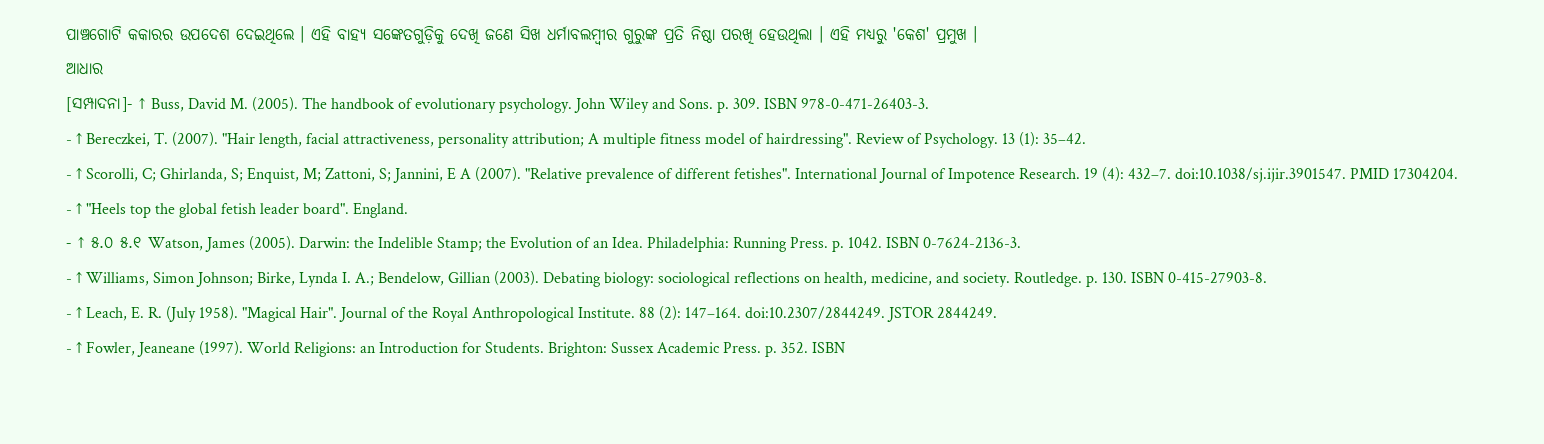ପାଞ୍ଚଗୋଟି କକାରର ଉପଦେଶ ଦେଇଥିଲେ । ଏହି ବାହ୍ୟ ସଙ୍କେତଗୁଡ଼ିକୁ ଦେଖି ଜଣେ ସିଖ ଧର୍ମାବଲମ୍ବୀର ଗୁରୁଙ୍କ ପ୍ରତି ନିଷ୍ଠା ପରଖି ହେଉଥିଲା । ଏହି ମଧ୍ୟରୁ 'କେଶ' ପ୍ରମୁଖ ।
ଆଧାର
[ସମ୍ପାଦନା]- ↑ Buss, David M. (2005). The handbook of evolutionary psychology. John Wiley and Sons. p. 309. ISBN 978-0-471-26403-3.
- ↑ Bereczkei, T. (2007). "Hair length, facial attractiveness, personality attribution; A multiple fitness model of hairdressing". Review of Psychology. 13 (1): 35–42.
- ↑ Scorolli, C; Ghirlanda, S; Enquist, M; Zattoni, S; Jannini, E A (2007). "Relative prevalence of different fetishes". International Journal of Impotence Research. 19 (4): 432–7. doi:10.1038/sj.ijir.3901547. PMID 17304204.
- ↑ "Heels top the global fetish leader board". England.
- ↑ ୫.୦ ୫.୧ Watson, James (2005). Darwin: the Indelible Stamp; the Evolution of an Idea. Philadelphia: Running Press. p. 1042. ISBN 0-7624-2136-3.
- ↑ Williams, Simon Johnson; Birke, Lynda I. A.; Bendelow, Gillian (2003). Debating biology: sociological reflections on health, medicine, and society. Routledge. p. 130. ISBN 0-415-27903-8.
- ↑ Leach, E. R. (July 1958). "Magical Hair". Journal of the Royal Anthropological Institute. 88 (2): 147–164. doi:10.2307/2844249. JSTOR 2844249.
- ↑ Fowler, Jeaneane (1997). World Religions: an Introduction for Students. Brighton: Sussex Academic Press. p. 352. ISBN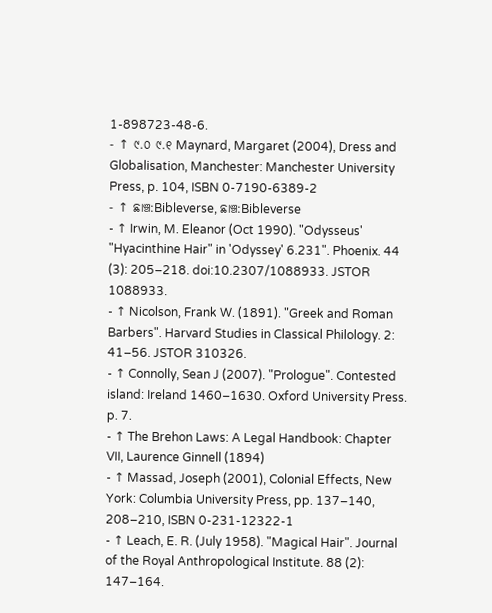1-898723-48-6.
- ↑ ୯.୦ ୯.୧ Maynard, Margaret (2004), Dress and Globalisation, Manchester: Manchester University Press, p. 104, ISBN 0-7190-6389-2
- ↑ ଛାଞ୍ଚ:Bibleverse, ଛାଞ୍ଚ:Bibleverse
- ↑ Irwin, M. Eleanor (Oct 1990). "Odysseus' "Hyacinthine Hair" in 'Odyssey' 6.231". Phoenix. 44 (3): 205–218. doi:10.2307/1088933. JSTOR 1088933.
- ↑ Nicolson, Frank W. (1891). "Greek and Roman Barbers". Harvard Studies in Classical Philology. 2: 41–56. JSTOR 310326.
- ↑ Connolly, Sean J (2007). "Prologue". Contested island: Ireland 1460–1630. Oxford University Press. p. 7.
- ↑ The Brehon Laws: A Legal Handbook: Chapter VII, Laurence Ginnell (1894)
- ↑ Massad, Joseph (2001), Colonial Effects, New York: Columbia University Press, pp. 137–140, 208–210, ISBN 0-231-12322-1
- ↑ Leach, E. R. (July 1958). "Magical Hair". Journal of the Royal Anthropological Institute. 88 (2): 147–164.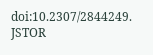doi:10.2307/2844249. JSTOR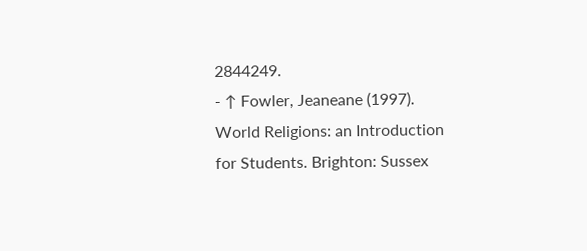2844249.
- ↑ Fowler, Jeaneane (1997). World Religions: an Introduction for Students. Brighton: Sussex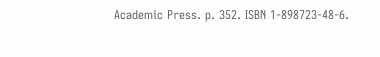Academic Press. p. 352. ISBN 1-898723-48-6.